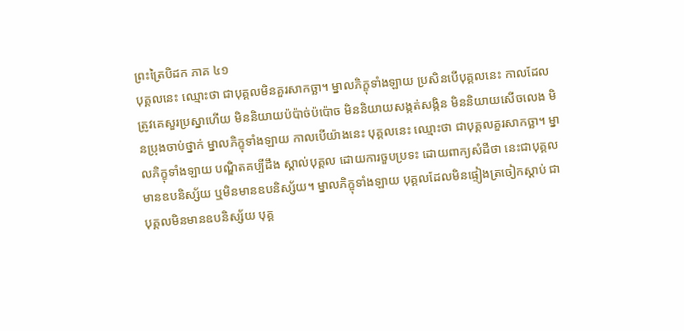ព្រះត្រៃបិដក ភាគ ៤១
បុគ្គលនេះ ឈ្មោះថា ជាបុគ្គលមិនគួរសាកច្ឆា។ ម្នាលភិក្ខុទាំងឡាយ ប្រសិនបើបុគ្គលនេះ កាលដែលត្រូវគេសួរប្រស្នាហើយ មិននិយាយប៉ប៉ាច់ប៉ប៉ោច មិននិយាយសង្កត់សង្កិន មិននិយាយសើចលេង មិនប្រុងចាប់ថ្នាក់ ម្នាលភិក្ខុទាំងឡាយ កាលបើយ៉ាងនេះ បុគ្គលនេះ ឈ្មោះថា ជាបុគ្គលគួរសាកច្ឆា។ ម្នាលភិក្ខុទាំងឡាយ បណ្ឌិតគប្បីដឹង ស្គាល់បុគ្គល ដោយការចួបប្រទះ ដោយពាក្យសំដីថា នេះជាបុគ្គលមានឧបនិស្ស័យ ឬមិនមានឧបនិស្ស័យ។ ម្នាលភិក្ខុទាំងឡាយ បុគ្គលដែលមិនផ្ទៀងត្រចៀកស្ដាប់ ជាបុគ្គលមិនមានឧបនិស្ស័យ បុគ្គ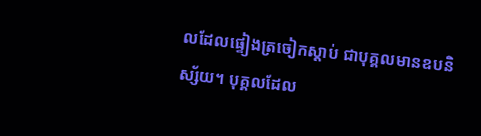លដែលផ្ទៀងត្រចៀកស្ដាប់ ជាបុគ្គលមានឧបនិស្ស័យ។ បុគ្គលដែល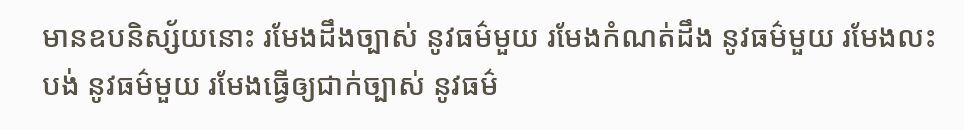មានឧបនិស្ស័យនោះ រមែងដឹងច្បាស់ នូវធម៌មួយ រមែងកំណត់ដឹង នូវធម៌មួយ រមែងលះបង់ នូវធម៌មួយ រមែងធ្វើឲ្យជាក់ច្បាស់ នូវធម៌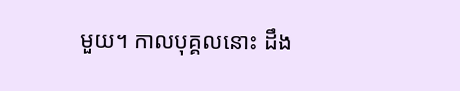មួយ។ កាលបុគ្គលនោះ ដឹង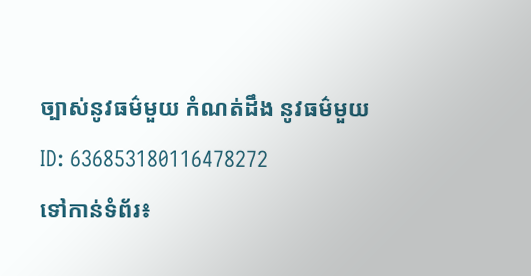ច្បាស់នូវធម៌មួយ កំណត់ដឹង នូវធម៌មួយ
ID: 636853180116478272
ទៅកាន់ទំព័រ៖